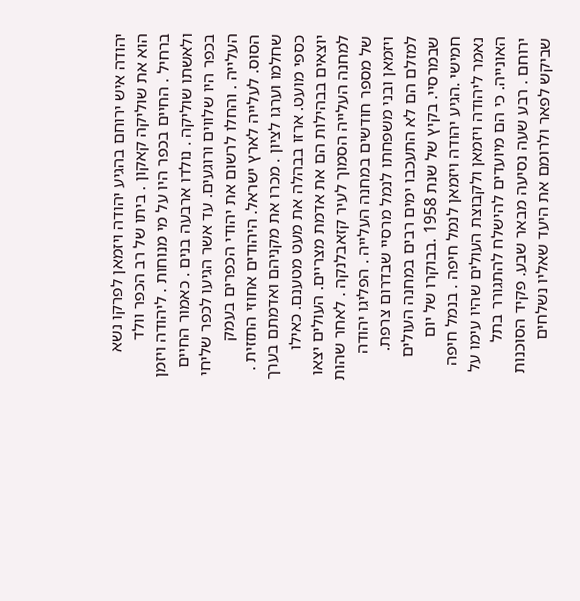יהודה איש ירוחם בהגיע יהודה ויזמאן לפרקו נשא הוא את שוליקה קאקון . ביתו של רב הכפר וולד ברחיל . החיים בכפר היו על מי מנוחות . ליהודה ויזמן ולאשתו שוליקה . נולדו ארבעה בנים . כאמור החיים בכפר היו שלווים ורוגעים. עד אשר הגיעו לכפר שליחי העלייה . והחלו לרשום את יהודי הכפרים בעמק הסוס. לעלייה לארץ ישראל. היהודים אחוזי התזזית . שחלמו וערגו לציון . מכרו את מקניהם ואדמתם בערך כספי מועט. ארזו בבהלה את מעט מטענם. כאילו יוצאים בבהילות הם את אדמת מצריים. העולים יצאו למחנה העלייה הסמוך לעיר קזאבלנקה . לאחר שהות של מספר חודשים במחנה העלייה . הפליגו יהודה ויזמאן ובני משפחתו לנמל מרסיי שבדרום צרפת. למזלם הם לא התעכבו ימים רבים במחנה העולים שבמרסיי. בקיץ של שנת 1958 .בבוקרו של יום חמישי .הגיע יהודה ויזמאן לנמל חיפה . בנמל חיפה נאמר ליהודה ויזמאן ולקבוצת העולים שהיו עימו על האונייה. כי הם מיועדים להישלח להתגורר בתל ירוחם . רבע שעה נסיעה מבאר שבע. פקיד הסוכנות שביקש לפאר ולרומם את היעד שאליו נשלחים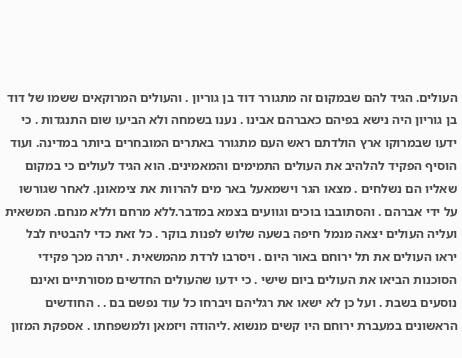העולים. הגיד להם שבמקום זה מתגורר דוד בן גוריון . והעולים המרוקאים ששמו של דוד בן גוריון היה נישא בפיהם כאברהם אבינו . נענו בשמחה ולא הביעו שום התנגדות . כי ידעו שבמרוקו ארץ הולדתם ראש העם מתגורר באתרים המובחרים ביותר במדינה. ועוד הוסיף הפקיד להלהיב את העולים התמימים והמאמינים. הוא הגיד לעולים כי במקום שאליו הם נשלחים . מצאו הגר וישמאעל באר מים להרוות את צימאונן. לאחר שגורשו על ידי אברהם . והסתובבו בוכים וגוועים בצמא במדבר.ללא מרחם וללא מנחם. המשאית ועליה העולים יצאה מנמל חיפה בשעה שלוש לפנות בוקר . כל זאת כדי להבטיח לבל יראו העולים את תל ירוחם באור היום . ויסרבו לרדת מהמשאית . יתרה מכך פקידי הסוכנות הביאו את העולים ביום שישי . כי ידעו שהעולים החדשים מסורתיים ואינם נוסעים בשבת . ועל כן לא ישאו את רגליהם ויברחו כל עוד נפשם בם . . החודשים הראשונים במעברת ירוחם היו קשים מנשוא .ליהודה ויזמאן ולמשפחתו . אספקת המזון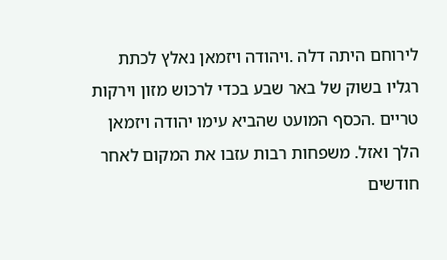לירוחם היתה דלה .ויהודה ויזמאן נאלץ לכתת רגליו בשוק של באר שבע בכדי לרכוש מזון וירקות טריים .הכסף המועט שהביא עימו יהודה ויזמאן הלך ואזל. משפחות רבות עזבו את המקום לאחר חודשים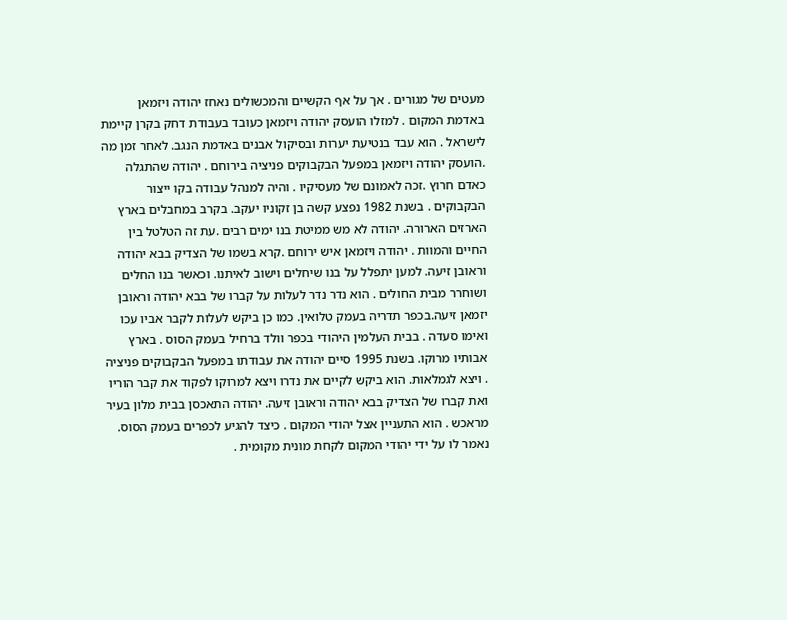מעטים של מגורים . אך על אף הקשיים והמכשולים נאחז יהודה ויזמאן באדמת המקום . למזלו הועסק יהודה ויזמאן כעובד בעבודת דחק בקרן קיימת לישראל . הוא עבד בנטיעת יערות ובסיקול אבנים באדמת הנגב. לאחר זמן מה .הועסק יהודה ויזמאן במפעל הבקבוקים פניציה בירוחם . יהודה שהתגלה כאדם חרוץ .זכה לאמונם של מעסיקיו . והיה למנהל עבודה בקו ייצור הבקבוקים . בשנת 1982 נפצע קשה בן זקוניו יעקב. בקרב במחבלים בארץ הארזים הארורה. יהודה לא מש ממיטת בנו ימים רבים .עת זה הטלטל בין החיים והמוות . יהודה ויזמאן איש ירוחם .קרא בשמו של הצדיק בבא יהודה וראובן זיעה. למען יתפלל על בנו שיחלים וישוב לאיתנו. וכאשר בנו החלים ושוחרר מבית החולים . הוא נדר נדר לעלות על קברו של בבא יהודה וראובן יזמאן זיעה.בכפר תדריה בעמק טלואין. כמו כן ביקש לעלות לקבר אביו עכו ואימו סעדה . בבית העלמין היהודי בכפר וולד ברחיל בעמק הסוס . בארץ אבותיו מרוקו. בשנת 1995 סיים יהודה את עבודתו במפעל הבקבוקים פניציה . ויצא לגמלאות. הוא ביקש לקיים את נדרו ויצא למרוקו לפקוד את קבר הוריו ואת קברו של הצדיק בבא יהודה וראובן זיעה. יהודה התאכסן בבית מלון בעיר מראכש . הוא התעניין אצל יהודי המקום . כיצד להגיע לכפרים בעמק הסוס. נאמר לו על ידי יהודי המקום לקחת מונית מקומית .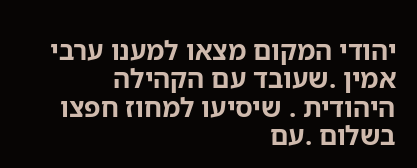יהודי המקום מצאו למענו ערבי אמין .שעובד עם הקהילה היהודית . שיסיעו למחוז חפצו בשלום .עם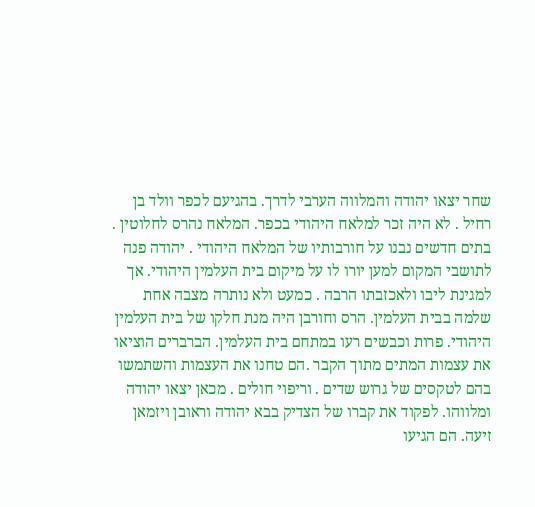שחר יצאו יהודה והמלווה הערבי לדרך. בהגיעם לכפר וולד בן רחיל . לא היה זכר למלאח היהודי בכפר. המלאח נהרס לחלוטין . בתים חדשים נבנו על חורבותיו של המלאח היהודי . יהודה פנה לתושבי המקום למען יורו לו על מיקום בית העלמין היהודי. אך למגינת ליבו ולאכזבתו הרבה . כמעט ולא נותרה מצבה אחת שלמה בבית העלמין. הרס וחורבן היה מנת חלקו של בית העלמין היהודי. פרות וכבשים רעו במתחם בית העלמין. הברברים הוציאו את עצמות המתים מתוך הקבר .הם טחנו את העצמות והשתמשו בהם לטקסים של גרוש שדים . וריפוי חולים . מכאן יצאו יהודה ומלווהו. לפקוד את קברו של הצדיק בבא יהודה וראובן ויזמאן זיעה. הם הגיעו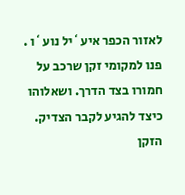לאזור הכפר איע`יל נוע`ו . פנו למקומי זקן שרכב על חמורו בצד הדרך. ושאלוהו כיצד להגיע לקבר הצדיק. הזקן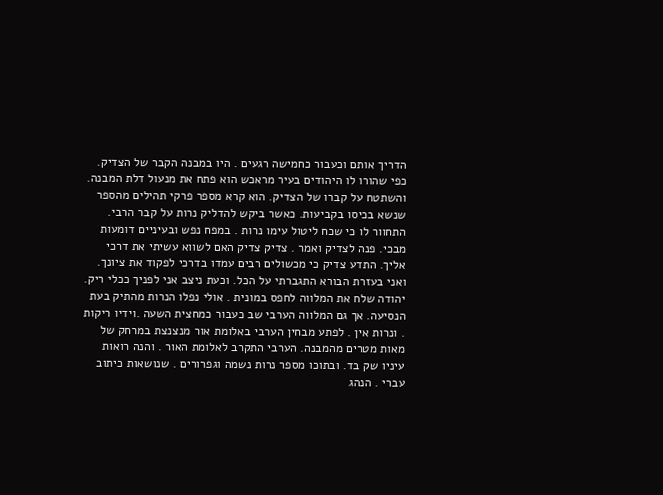הדריך אותם וכעבור כחמישה רגעים . היו במבנה הקבר של הצדיק. כפי שהורו לו היהודים בעיר מראכש הוא פתח את מנעול דלת המבנה. והשתטח על קברו של הצדיק. הוא קרא מספר פרקי תהילים מהספר שנשא בכיסו בקביעות. כאשר ביקש להדליק נרות על קבר הרבי. התחוור לו כי שכח ליטול עימו נרות . במפח נפש ובעיניים דומעות מבכי. פנה לצדיק ואמר . צדיק צדיק האם לשווא עשיתי את דרכי אליך. התדע צדיק כי מכשולים רבים עמדו בדרכי לפקוד את ציונך. ואני בעזרת הבורא התגברתי על הכל. וכעת ניצב אני לפניך ככלי ריק. יהודה שלח את המלווה לחפס במונית . אולי נפלו הנרות מהתיק בעת הנסיעה. אך גם המלווה הערבי שב כעבור כמחצית השעה .וידיו ריקות . ונרות אין . לפתע מבחין הערבי באלומת אור מנצנצת במרחק של מאות מטרים מהמבנה. הערבי התקרב לאלומת האור . והנה רואות עיניו שק בד. ובתוכו מספר נרות נשמה וגפרורים . שנושאות כיתוב עברי . הנהג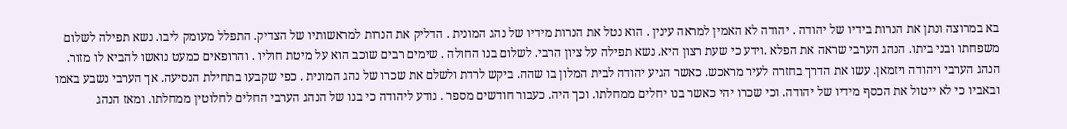בא במרוצה ונתן את הנרות בידיו של יהודה . יהודה לא האמין למראה עינין . הוא נטל את הנרות מידיו של נהג המונית . הדליק את הנרות למראשותיו של הצדיק. התפלל מעומק ליבו. נשא תפילה לשלום משפחתו ובני ביתו. הנהג הערבי שראה את הפלא .וידע כי שעת רצון היא. נשא תפילה על ציון הרבי. לשלום בנו החולה . שימים רבים שוכב הוא על מיטת חוליו . והרופאים כמעט נואשו להביא לו מזור. הנהג הערבי ויהודה ויזמאן. עשו את הדרך בחזרה לעיר מראכש. כאשר הגיע יהודה לבית המלון בו שהה. ביקש לרדת ולשלם את שכרו של נהג המונית . כפי שקבעו בתחילת הנסיעה. אך הערבי נשבע באמו ובאביו כי לא ייטול את הכסף מידיו של יהודה. וכי שכרו יהי כאשר בנו יחלים ממחלתו. וכך היה. כעבור חודשים מספר . נודע ליהודה כי בנו של הנהג הערבי החלים לחלוטין ממחלתו. ומאז הנהג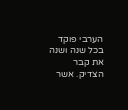הערבי פוקד בכל שנה ושנה את קבר הצדיק. אשר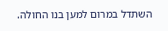השתדל במרום למען בנו החולה.